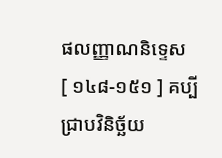ផលញ្ញាណនិទ្ទេស
[ ១៤៨-១៥១ ] គប្បីជ្រាបវិនិច្ឆ័យ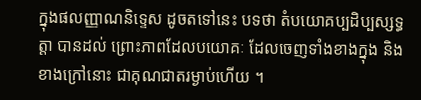ក្នុងផលញ្ញាណនិទ្ទេស ដូចតទៅនេះ បទថា តំបយោគប្បដិប្បស្សទ្ធត្តា បានដល់ ព្រោះភាពដែលបយោគៈ ដែលចេញទាំងខាងក្នុង និងខាងក្រៅនោះ ជាគុណជាតរម្ងាប់ហើយ ។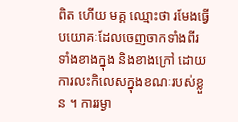ពិត ហើយ មគ្គ ឈ្មោះថា រមែងធ្វើបយោគៈដែលចេញចាកទាំងពីរ ទាំងខាងក្នុង និងខាងក្រៅ ដោយការលះកិលេសក្នុងខណៈរបស់ខ្លួន ។ ការរម្ងា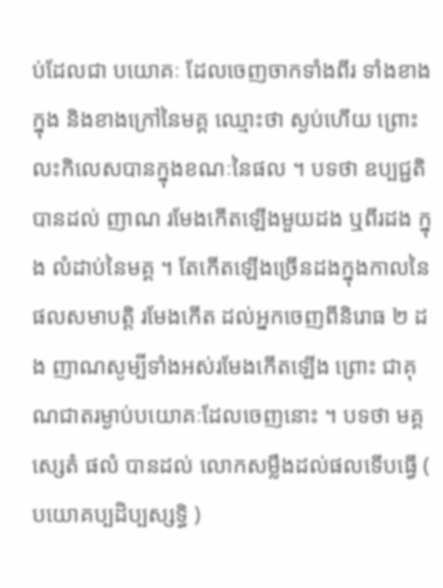ប់ដែលជា បយោគៈ ដែលចេញចាកទាំងពីរ ទាំងខាងក្នុង និងខាងក្រៅនៃមគ្គ ឈ្មោះថា ស្ងប់ហើយ ព្រោះលះកិលេសបានក្នុងខណៈនៃផល ។ បទថា ឧប្បជ្ជតិ បានដល់ ញាណ រមែងកើតឡើងមួយដង ឬពីរដង ក្នុង លំដាប់នៃមគ្គ ។ តែកើតឡើងច្រើនដងក្នុងកាលនៃផលសមាបត្តិ រមែងកើត ដល់អ្នកចេញពីនិរោធ ២ ដង ញាណសូម្បីទាំងអស់រមែងកើតឡើង ព្រោះ ជាគុណជាតរម្ងាប់បយោគៈដែលចេញនោះ ។ បទថា មគ្គស្សេតំ ផលំ បានដល់ លោកសម្លឹងដល់ផលទើបធ្វើ ( បយោគប្បដិប្បស្សទ្ធិ )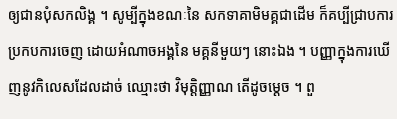ឲ្យជានបុំសកលិង្គ ។ សូម្បីក្នុងខណៈនៃ សកទាគាមិមគ្គជាដើម ក៏គប្បីជ្រាបការប្រកបការចេញ ដោយអំណាចអង្គនៃ មគ្គនីមួយៗ នោះឯង ។ បញ្ញាក្នុងការឃើញនូវកិលេសដែលដាច់ ឈ្មោះថា វិមុត្តិញ្ញាណ តើដូចម្តេច ។ ពួ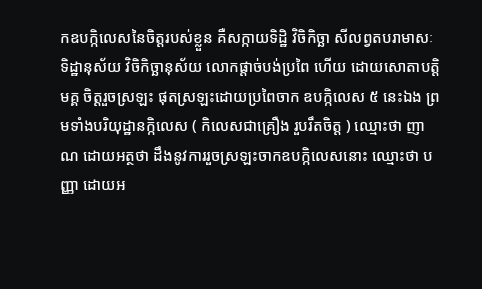កឧបក្កិលេសនៃចិត្តរបស់ខ្លួន គឺសក្កាយទិដ្ឋិ វិចិកិច្ឆា សីលព្វតបរាមាសៈ ទិដ្ឋានុស័យ វិចិកិច្ឆានុស័យ លោកផ្តាច់បង់ប្រពៃ ហើយ ដោយសោតាបត្តិមគ្គ ចិត្តរួចស្រឡះ ផុតស្រឡះដោយប្រពៃចាក ឧបក្កិលេស ៥ នេះឯង ព្រមទាំងបរិយុដ្ឋានក្កិលេស ( កិលេសជាគ្រឿង រួបរឹតចិត្ត ) ឈ្មោះថា ញាណ ដោយអត្ថថា ដឹងនូវការរួចស្រឡះចាកឧបក្កិលេសនោះ ឈ្មោះថា បញ្ញា ដោយអ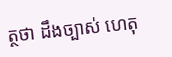ត្ថថា ដឹងច្បាស់ ហេតុ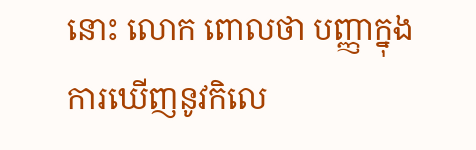នោះ លោក ពោលថា បញ្ញាក្នុងការឃើញនូវកិលេ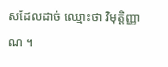សដែលដាច់ ឈ្មោះថា វិមុត្តិញ្ញាណ ។